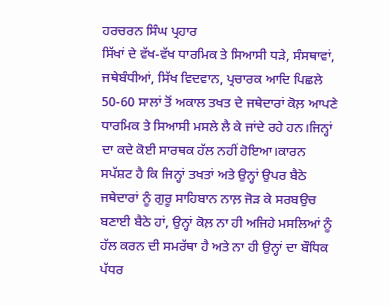ਹਰਚਰਨ ਸਿੰਘ ਪ੍ਰਹਾਰ
ਸਿੱਖਾਂ ਦੇ ਵੱਖ-ਵੱਖ ਧਾਰਮਿਕ ਤੇ ਸਿਆਸੀ ਧੜੇ, ਸੰਸਥਾਵਾਂ, ਜਥੇਬੰਧੀਆਂ, ਸਿੱਖ ਵਿਦਵਾਨ, ਪ੍ਰਚਾਰਕ ਆਦਿ ਪਿਛਲੇ 50-60 ਸਾਲਾਂ ਤੋਂ ਅਕਾਲ ਤਖਤ ਦੇ ਜਥੇਦਾਰਾਂ ਕੋਲ਼ ਆਪਣੇ ਧਾਰਮਿਕ ਤੇ ਸਿਆਸੀ ਮਸਲੇ ਲੈ ਕੇ ਜਾਂਦੇ ਰਹੇ ਹਨ।ਜਿਨ੍ਹਾਂ ਦਾ ਕਦੇ ਕੋਈ ਸਾਰਥਕ ਹੱਲ ਨਹੀਂ ਹੋਇਆ।ਕਾਰਨ ਸਪੱਸ਼ਟ ਹੈ ਕਿ ਜਿਨ੍ਹਾਂ ਤਖਤਾਂ ਅਤੇ ਉਨ੍ਹਾਂ ਉਪਰ ਬੈਠੇ ਜਥੇਦਾਰਾਂ ਨੂੰ ਗੁਰੂ ਸਾਹਿਬਾਨ ਨਾਲ਼ ਜੋੜ ਕੇ ਸਰਬਉਚ ਬਣਾਈ ਬੈਠੇ ਹਾਂ, ਉਨ੍ਹਾਂ ਕੋਲ਼ ਨਾ ਹੀ ਅਜਿਹੇ ਮਸਲਿਆਂ ਨੂੰ ਹੱਲ ਕਰਨ ਦੀ ਸਮਰੱਥਾ ਹੈ ਅਤੇ ਨਾ ਹੀ ਉਨ੍ਹਾਂ ਦਾ ਬੌਧਿਕ ਪੱਧਰ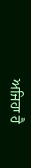ਅਜਿਹਾ ਹੈ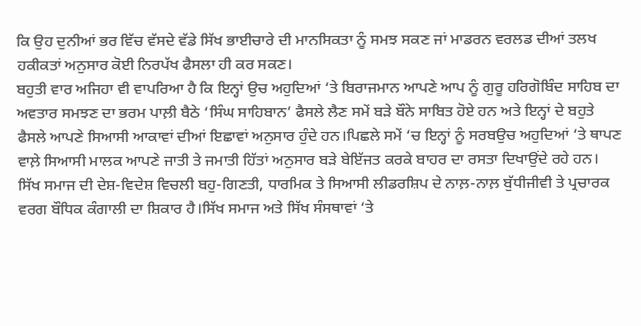ਕਿ ਉਹ ਦੁਨੀਆਂ ਭਰ ਵਿੱਚ ਵੱਸਦੇ ਵੱਡੇ ਸਿੱਖ ਭਾਈਚਾਰੇ ਦੀ ਮਾਨਸਿਕਤਾ ਨੂੰ ਸਮਝ ਸਕਣ ਜਾਂ ਮਾਡਰਨ ਵਰਲਡ ਦੀਆਂ ਤਲਖ ਹਕੀਕਤਾਂ ਅਨੁਸਾਰ ਕੋਈ ਨਿਰਪੱਖ ਫੈਸਲਾ ਹੀ ਕਰ ਸਕਣ।
ਬਹੁਤੀ ਵਾਰ ਅਜਿਹਾ ਵੀ ਵਾਪਰਿਆ ਹੈ ਕਿ ਇਨ੍ਹਾਂ ਉਚ ਅਹੁਦਿਆਂ ‘ਤੇ ਬਿਰਾਜਮਾਨ ਆਪਣੇ ਆਪ ਨੂੰ ਗੁਰੂ ਹਰਿਗੋਬਿੰਦ ਸਾਹਿਬ ਦਾ ਅਵਤਾਰ ਸਮਝਣ ਦਾ ਭਰਮ ਪਾਲ਼ੀ ਬੈਠੇ ‘ਸਿੰਘ ਸਾਹਿਬਾਨ’ ਫੈਸਲੇ ਲੈਣ ਸਮੇਂ ਬੜੇ ਬੌਨੇ ਸਾਬਿਤ ਹੋਏ ਹਨ ਅਤੇ ਇਨ੍ਹਾਂ ਦੇ ਬਹੁਤੇ ਫੈਸਲੇ ਆਪਣੇ ਸਿਆਸੀ ਆਕਾਵਾਂ ਦੀਆਂ ਇਛਾਵਾਂ ਅਨੁਸਾਰ ਹੁੰਦੇ ਹਨ।ਪਿਛਲੇ ਸਮੇਂ ‘ਚ ਇਨ੍ਹਾਂ ਨੂੰ ਸਰਬਉਚ ਅਹੁਦਿਆਂ ‘ਤੇ ਥਾਪਣ ਵਾਲ਼ੇ ਸਿਆਸੀ ਮਾਲਕ ਆਪਣੇ ਜਾਤੀ ਤੇ ਜਮਾਤੀ ਹਿੱਤਾਂ ਅਨੁਸਾਰ ਬੜੇ ਬੇਇੱਜਤ ਕਰਕੇ ਬਾਹਰ ਦਾ ਰਸਤਾ ਦਿਖਾਉਂਦੇ ਰਹੇ ਹਨ।
ਸਿੱਖ ਸਮਾਜ ਦੀ ਦੇਸ਼-ਵਿਦੇਸ਼ ਵਿਚਲੀ ਬਹੁ-ਗਿਣਤੀ, ਧਾਰਮਿਕ ਤੇ ਸਿਆਸੀ ਲੀਡਰਸ਼ਿਪ ਦੇ ਨਾਲ਼-ਨਾਲ਼ ਬੁੱਧੀਜੀਵੀ ਤੇ ਪ੍ਰਚਾਰਕ ਵਰਗ ਬੌਧਿਕ ਕੰਗਾਲੀ ਦਾ ਸ਼ਿਕਾਰ ਹੈ।ਸਿੱਖ ਸਮਾਜ ਅਤੇ ਸਿੱਖ ਸੰਸਥਾਵਾਂ ‘ਤੇ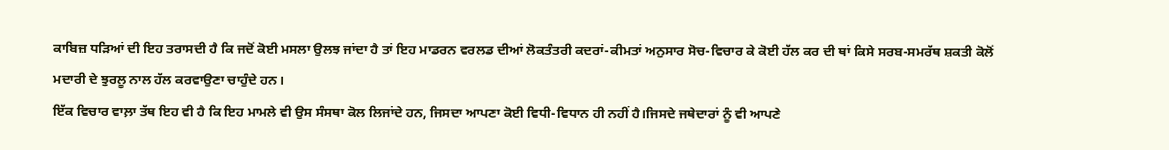ਕਾਬਿਜ਼ ਧੜਿਆਂ ਦੀ ਇਹ ਤਰਾਸਦੀ ਹੈ ਕਿ ਜਦੋਂ ਕੋਈ ਮਸਲਾ ਉਲਝ ਜਾਂਦਾ ਹੈ ਤਾਂ ਇਹ ਮਾਡਰਨ ਵਰਲਡ ਦੀਆਂ ਲੋਕਤੰਤਰੀ ਕਦਰਾਂ-ਕੀਮਤਾਂ ਅਨੁਸਾਰ ਸੋਚ-ਵਿਚਾਰ ਕੇ ਕੋਈ ਹੱਲ ਕਰ ਦੀ ਥਾਂ ਕਿਸੇ ਸਰਬ-ਸਮਰੱਥ ਸ਼ਕਤੀ ਕੋਲੋਂ ਮਦਾਰੀ ਦੇ ਝੁਰਲੂ ਨਾਲ ਹੱਲ ਕਰਵਾਉਣਾ ਚਾਹੁੰਦੇ ਹਨ।
ਇੱਕ ਵਿਚਾਰ ਵਾਲ਼ਾ ਤੱਥ ਇਹ ਵੀ ਹੈ ਕਿ ਇਹ ਮਾਮਲੇ ਵੀ ਉਸ ਸੰਸਥਾ ਕੋਲ ਲਿਜਾਂਦੇ ਹਨ, ਜਿਸਦਾ ਆਪਣਾ ਕੋਈ ਵਿਧੀ-ਵਿਧਾਨ ਹੀ ਨਹੀਂ ਹੈ।ਜਿਸਦੇ ਜਥੇਦਾਰਾਂ ਨੂੰ ਵੀ ਆਪਣੇ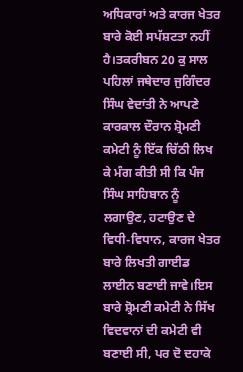ਅਧਿਕਾਰਾਂ ਅਤੇ ਕਾਰਜ ਖੇਤਰ ਬਾਰੇ ਕੋਈ ਸਪੱਸ਼ਟਤਾ ਨਹੀਂ ਹੈ।ਤਕਰੀਬਨ 20 ਕੁ ਸਾਲ ਪਹਿਲਾਂ ਜਥੇਦਾਰ ਜੁਗਿੰਦਰ ਸਿੰਘ ਵੇਦਾਂਤੀ ਨੇ ਆਪਣੇ ਕਾਰਕਾਲ ਦੌਰਾਨ ਸ਼੍ਰੋਮਣੀ ਕਮੇਟੀ ਨੂੰ ਇੱਕ ਚਿੱਠੀ ਲਿਖ ਕੇ ਮੰਗ ਕੀਤੀ ਸੀ ਕਿ ਪੰਜ ਸਿੰਘ ਸਾਹਿਬਾਨ ਨੂੰ ਲਗਾਉਣ, ਹਟਾਉਣ ਦੇ ਵਿਧੀ-ਵਿਧਾਨ, ਕਾਰਜ ਖੇਤਰ ਬਾਰੇ ਲਿਖਤੀ ਗਾਈਡ ਲਾਈਨ ਬਣਾਈ ਜਾਵੇ।ਇਸ ਬਾਰੇ ਸ਼੍ਰੋਮਣੀ ਕਮੇਟੀ ਨੇ ਸਿੱਖ ਵਿਦਵਾਨਾਂ ਦੀ ਕਮੇਟੀ ਵੀ ਬਣਾਈ ਸੀ, ਪਰ ਦੋ ਦਹਾਕੇ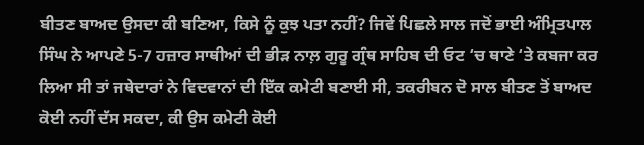ਬੀਤਣ ਬਾਅਦ ਉਸਦਾ ਕੀ ਬਣਿਆ, ਕਿਸੇ ਨੂੰ ਕੁਝ ਪਤਾ ਨਹੀਂ? ਜਿਵੇਂ ਪਿਛਲੇ ਸਾਲ ਜਦੋਂ ਭਾਈ ਅੰਮ੍ਰਿਤਪਾਲ ਸਿੰਘ ਨੇ ਆਪਣੇ 5-7 ਹਜ਼ਾਰ ਸਾਥੀਆਂ ਦੀ ਭੀੜ ਨਾਲ਼ ਗੁਰੂ ਗ੍ਰੰਥ ਸਾਹਿਬ ਦੀ ਓਟ ‘ਚ ਥਾਣੇ ‘ਤੇ ਕਬਜਾ ਕਰ ਲਿਆ ਸੀ ਤਾਂ ਜਥੇਦਾਰਾਂ ਨੇ ਵਿਦਵਾਨਾਂ ਦੀ ਇੱਕ ਕਮੇਟੀ ਬਣਾਈ ਸੀ, ਤਕਰੀਬਨ ਦੋ ਸਾਲ ਬੀਤਣ ਤੋਂ ਬਾਅਦ ਕੋਈ ਨਹੀਂ ਦੱਸ ਸਕਦਾ, ਕੀ ਉਸ ਕਮੇਟੀ ਕੋਈ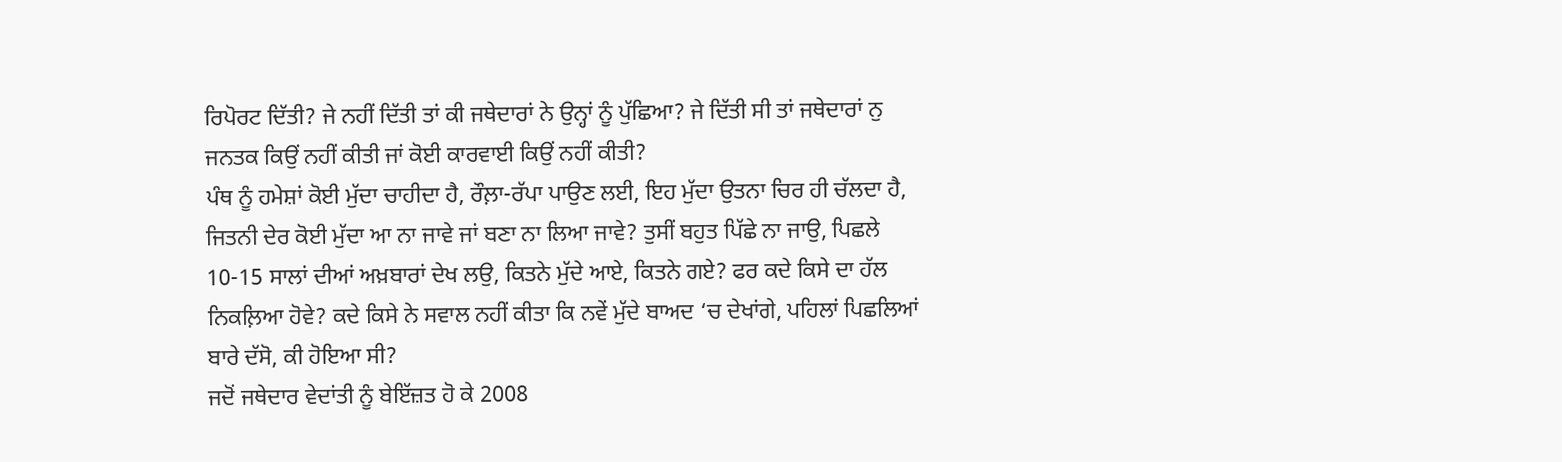ਰਿਪੋਰਟ ਦਿੱਤੀ? ਜੇ ਨਹੀਂ ਦਿੱਤੀ ਤਾਂ ਕੀ ਜਥੇਦਾਰਾਂ ਨੇ ਉਨ੍ਹਾਂ ਨੂੰ ਪੁੱਛਿਆ? ਜੇ ਦਿੱਤੀ ਸੀ ਤਾਂ ਜਥੇਦਾਰਾਂ ਨੁ ਜਨਤਕ ਕਿਉਂ ਨਹੀਂ ਕੀਤੀ ਜਾਂ ਕੋਈ ਕਾਰਵਾਈ ਕਿਉਂ ਨਹੀਂ ਕੀਤੀ?
ਪੰਥ ਨੂੰ ਹਮੇਸ਼ਾਂ ਕੋਈ ਮੁੱਦਾ ਚਾਹੀਦਾ ਹੈ, ਰੌਲ਼ਾ-ਰੱਪਾ ਪਾਉਣ ਲਈ, ਇਹ ਮੁੱਦਾ ਉਤਨਾ ਚਿਰ ਹੀ ਚੱਲਦਾ ਹੈ, ਜਿਤਨੀ ਦੇਰ ਕੋਈ ਮੁੱਦਾ ਆ ਨਾ ਜਾਵੇ ਜਾਂ ਬਣਾ ਨਾ ਲਿਆ ਜਾਵੇ? ਤੁਸੀਂ ਬਹੁਤ ਪਿੱਛੇ ਨਾ ਜਾਉ, ਪਿਛਲੇ 10-15 ਸਾਲਾਂ ਦੀਆਂ ਅਖ਼ਬਾਰਾਂ ਦੇਖ ਲਉ, ਕਿਤਨੇ ਮੁੱਦੇ ਆਏ, ਕਿਤਨੇ ਗਏ? ਫਰ ਕਦੇ ਕਿਸੇ ਦਾ ਹੱਲ ਨਿਕਲ਼ਿਆ ਹੋਵੇ? ਕਦੇ ਕਿਸੇ ਨੇ ਸਵਾਲ ਨਹੀਂ ਕੀਤਾ ਕਿ ਨਵੇਂ ਮੁੱਦੇ ਬਾਅਦ ‘ਚ ਦੇਖਾਂਗੇ, ਪਹਿਲਾਂ ਪਿਛਲਿਆਂ ਬਾਰੇ ਦੱਸੋ, ਕੀ ਹੋਇਆ ਸੀ?
ਜਦੋਂ ਜਥੇਦਾਰ ਵੇਦਾਂਤੀ ਨੂੰ ਬੇਇੱਜ਼ਤ ਹੋ ਕੇ 2008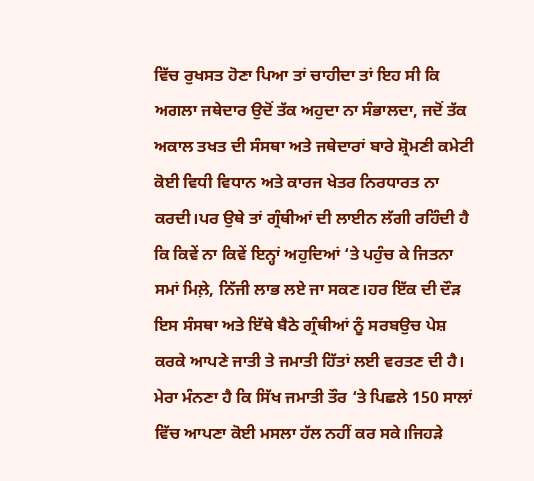ਵਿੱਚ ਰੁਖਸਤ ਹੋਣਾ ਪਿਆ ਤਾਂ ਚਾਹੀਦਾ ਤਾਂ ਇਹ ਸੀ ਕਿ ਅਗਲਾ ਜਥੇਦਾਰ ਉਦੋਂ ਤੱਕ ਅਹੁਦਾ ਨਾ ਸੰਭਾਲਦਾ, ਜਦੋਂ ਤੱਕ ਅਕਾਲ ਤਖਤ ਦੀ ਸੰਸਥਾ ਅਤੇ ਜਥੇਦਾਰਾਂ ਬਾਰੇ ਸ਼੍ਰੋਮਣੀ ਕਮੇਟੀ ਕੋਈ ਵਿਧੀ ਵਿਧਾਨ ਅਤੇ ਕਾਰਜ ਖੇਤਰ ਨਿਰਧਾਰਤ ਨਾ ਕਰਦੀ।ਪਰ ਉਥੇ ਤਾਂ ਗ੍ਰੰਥੀਆਂ ਦੀ ਲਾਈਨ ਲੱਗੀ ਰਹਿੰਦੀ ਹੈ ਕਿ ਕਿਵੇਂ ਨਾ ਕਿਵੇਂ ਇਨ੍ਹਾਂ ਅਹੁਦਿਆਂ ‘ਤੇ ਪਹੁੰਚ ਕੇ ਜਿਤਨਾ ਸਮਾਂ ਮਿਲ਼ੇ, ਨਿੱਜੀ ਲਾਭ ਲਏ ਜਾ ਸਕਣ।ਹਰ ਇੱਕ ਦੀ ਦੌੜ ਇਸ ਸੰਸਥਾ ਅਤੇ ਇੱਥੇ ਬੈਠੇ ਗ੍ਰੰਥੀਆਂ ਨੂੰ ਸਰਬਉਚ ਪੇਸ਼ ਕਰਕੇ ਆਪਣੇ ਜਾਤੀ ਤੇ ਜਮਾਤੀ ਹਿੱਤਾਂ ਲਈ ਵਰਤਣ ਦੀ ਹੈ।
ਮੇਰਾ ਮੰਨਣਾ ਹੈ ਕਿ ਸਿੱਖ ਜਮਾਤੀ ਤੌਰ ‘ਤੇ ਪਿਛਲੇ 150 ਸਾਲਾਂ ਵਿੱਚ ਆਪਣਾ ਕੋਈ ਮਸਲਾ ਹੱਲ ਨਹੀਂ ਕਰ ਸਕੇ।ਜਿਹੜੇ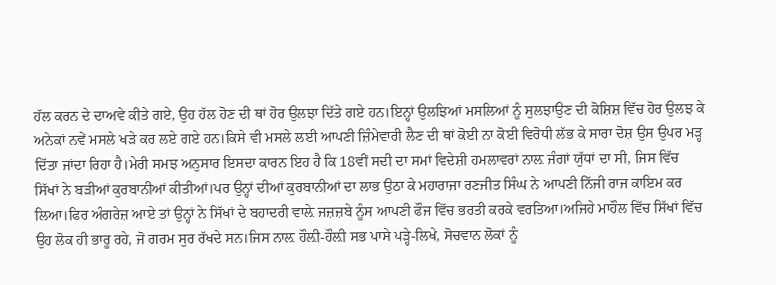ਹੱਲ ਕਰਨ ਦੇ ਦਾਅਵੇ ਕੀਤੇ ਗਏ, ਉਹ ਹੱਲ ਹੋਣ ਦੀ ਥਾਂ ਹੋਰ ਉਲਝਾ ਦਿੱਤੇ ਗਏ ਹਨ।ਇਨ੍ਹਾਂ ਉਲਝਿਆਂ ਮਸਲਿਆਂ ਨੂੰ ਸੁਲਝਾਉਣ ਦੀ ਕੋਸ਼ਿਸ਼ ਵਿੱਚ ਹੋਰ ਉਲਝ ਕੇ ਅਨੇਕਾਂ ਨਵੇਂ ਮਸਲੇ ਖੜੇ ਕਰ ਲਏ ਗਏ ਹਨ।ਕਿਸੇ ਵੀ ਮਸਲੇ ਲਈ ਆਪਣੀ ਜ਼ਿੰਮੇਵਾਰੀ ਲੈਣ ਦੀ ਥਾਂ ਕੋਈ ਨਾ ਕੋਈ ਵਿਰੋਧੀ ਲੱਭ ਕੇ ਸਾਰਾ ਦੋਸ਼ ਉਸ ਉਪਰ ਮੜ੍ਹ ਦਿੱਤਾ ਜਾਂਦਾ ਰਿਹਾ ਹੈ।ਮੇਰੀ ਸਮਝ ਅਨੁਸਾਰ ਇਸਦਾ ਕਾਰਨ ਇਹ ਹੈ ਕਿ 18ਵੀਂ ਸਦੀ ਦਾ ਸਮਾਂ ਵਿਦੇਸ਼ੀ ਹਮਲਾਵਰਾਂ ਨਾਲ਼ ਜੰਗਾਂ ਯੁੱਧਾਂ ਦਾ ਸੀ, ਜਿਸ ਵਿੱਚ ਸਿੱਖਾਂ ਨੇ ਬੜੀਆਂ ਕੁਰਬਾਨੀਆਂ ਕੀਤੀਆਂ।ਪਰ ਉਨ੍ਹਾਂ ਦੀਆਂ ਕੁਰਬਾਨੀਆਂ ਦਾ ਲਾਭ ਉਠਾ ਕੇ ਮਹਾਰਾਜਾ ਰਣਜੀਤ ਸਿੰਘ ਨੇ ਆਪਣੀ ਨਿੱਜੀ ਰਾਜ ਕਾਇਮ ਕਰ ਲਿਆ।ਫਿਰ ਅੰਗਰੇਜ਼ ਆਏ ਤਾਂ ਉਨ੍ਹਾਂ ਨੇ ਸਿੱਖਾਂ ਦੇ ਬਹਾਦਰੀ ਵਾਲ਼ੇ ਜਜ਼ਜ਼ਬੇ ਨੂੰਸ ਆਪਣੀ ਫੌਜ ਵਿੱਚ ਭਰਤੀ ਕਰਕੇ ਵਰਤਿਆ।ਅਜਿਹੇ ਮਾਹੌਲ ਵਿੱਚ ਸਿੱਖਾਂ ਵਿੱਚ ਉਹ ਲੋਕ ਹੀ ਭਾਰੂ ਰਹੇ, ਜੋ ਗਰਮ ਸੁਰ ਰੱਖਦੇ ਸਨ।ਜਿਸ ਨਾਲ਼ ਹੌਲ਼ੀ-ਹੌਲ਼ੀ ਸਭ ਪਾਸੇ ਪੜ੍ਹੇ-ਲਿਖੇ, ਸੋਚਵਾਨ ਲੋਕਾਂ ਨੂੰ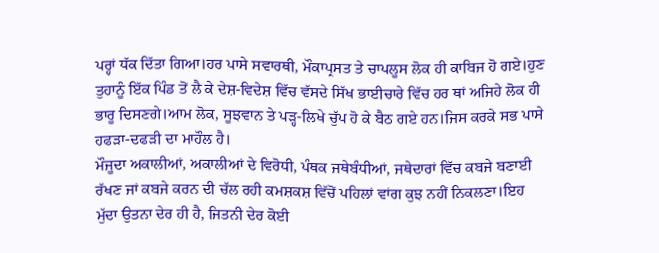ਪਰ੍ਹਾਂ ਧੱਕ ਦਿੱਤਾ ਗਿਆ।ਹਰ ਪਾਸੇ ਸਵਾਰਥੀ, ਮੌਕਾਪ੍ਰਸਤ ਤੇ ਚਾਪਲੂਸ ਲੋਕ ਹੀ ਕਾਬਿਜ ਹੋ ਗਏ।ਹੁਣ ਤੁਹਾਨੂੰ ਇੱਕ ਪਿੰਡ ਤੋਂ ਲੈ ਕੇ ਦੇਸ਼-ਵਿਦੇਸ਼ ਵਿੱਚ ਵੱਸਦੇ ਸਿੱਖ ਭਾਈਚਾਰੇ ਵਿੱਚ ਹਰ ਥਾਂ ਅਜਿਹੇ ਲੋਕ ਹੀ ਭਾਰੂ ਦਿਸਣਗੇ।ਆਮ ਲੋਕ, ਸੂਝਵਾਨ ਤੇ ਪੜ੍ਹ-ਲਿਖੇ ਚੁੱਪ ਹੋ ਕੇ ਬੈਠ ਗਏ ਹਨ।ਜਿਸ ਕਰਕੇ ਸਭ ਪਾਸੇ ਹਫੜਾ-ਦਫੜੀ ਦਾ ਮਾਹੌਲ ਹੈ।
ਮੌਜੂਦਾ ਅਕਾਲੀਆਂ, ਅਕਾਲੀਆਂ ਦੇ ਵਿਰੋਧੀ, ਪੰਥਕ ਜਥੇਬੰਧੀਆਂ, ਜਥੇਦਾਰਾਂ ਵਿੱਚ ਕਬਜੇ ਬਣਾਈ ਰੱਖਣ ਜਾਂ ਕਬਜੇ ਕਰਨ ਦੀ ਚੱਲ ਰਹੀ ਕਮਸ਼ਕਸ਼ ਵਿੱਚੋਂ ਪਹਿਲਾਂ ਵਾਂਗ ਕੁਝ ਨਹੀਂ ਨਿਕਲਣਾ।ਇਹ ਮੁੱਦਾ ਉਤਨਾ ਦੇਰ ਹੀ ਹੈ, ਜਿਤਨੀ ਦੇਰ ਕੋਈ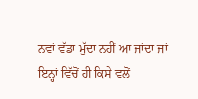ਨਵਾਂ ਵੱਡਾ ਮੁੱਦਾ ਨਹੀਂ ਆ ਜਾਂਦਾ ਜਾਂ ਇਨ੍ਹਾਂ ਵਿੱਚੋਂ ਹੀ ਕਿਸੇ ਵਲੋਂ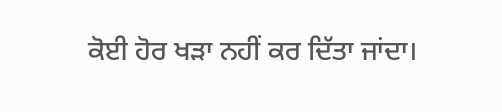ਕੋਈ ਹੋਰ ਖੜਾ ਨਹੀਂ ਕਰ ਦਿੱਤਾ ਜਾਂਦਾ।